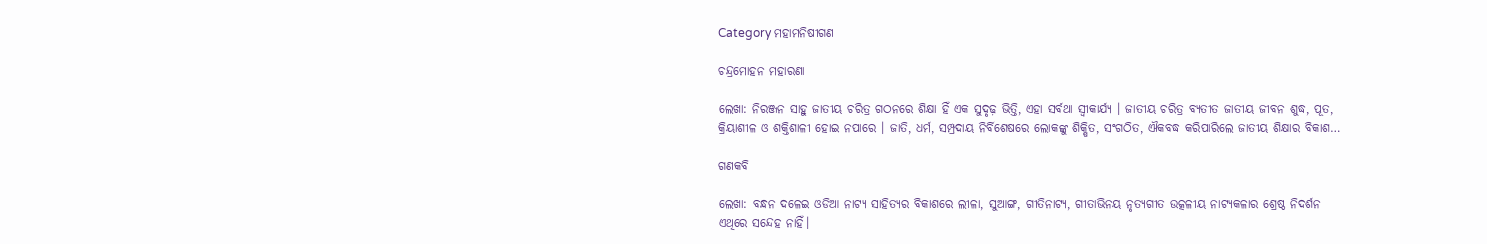Category ମହାମନିଷୀଗଣ

ଚନ୍ଦ୍ରମୋହନ ମହାରଣା

ଲେଖା: ନିରଞ୍ଜନ ସାହୁ ଜାତୀୟ ଚରିତ୍ର ଗଠନରେ ଶିକ୍ଷା ହିଁ ଏକ ସୁଦୃଢ଼ ଭିତ୍ତି, ଏହା ସର୍ବଥା ସ୍ଵୀକାର୍ଯ୍ୟ । ଜାତୀୟ ଚରିତ୍ର ବ୍ୟତୀତ ଜାତୀୟ ଜୀବନ ଶୁଦ୍ଧ, ପୂତ, କ୍ରିୟାଶୀଳ ଓ ଶକ୍ତିଶାଳୀ ହୋଇ ନପାରେ । ଜାତି, ଧର୍ମ, ସମ୍ପ୍ରଦାୟ ନିର୍ବିଶେଷରେ ଲୋକଙ୍କୁ ଶିକ୍ଷିତ, ସଂଗଠିତ, ଐକବଦ୍ଧ କରିପାରିଲେ ଜାତୀୟ ଶିକ୍ଷାର ବିକାଶ…

ଗଣକବି

ଲେଖା: ବନ୍ଧନ ଦଳେଇ ଓଡିଆ ନାଟ୍ୟ ସାହିତ୍ୟର ବିକାଶରେ ଲୀଳା, ସୁଆଙ୍ଗ, ଗୀତିନାଟ୍ୟ, ଗୀତାଭିନୟ ନୃତ୍ୟଗୀତ ଉତ୍କଳୀୟ ନାଟ୍ୟକଳାର ଶ୍ରେଷ୍ଠ ନିଦର୍ଶନ ଏଥିରେ ସନ୍ଦେହ ନାହିଁ।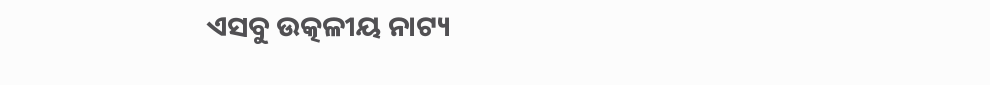ଏସବୁ ଉତ୍କଳୀୟ ନାଟ୍ୟ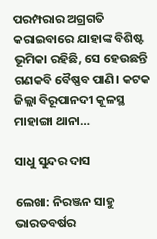ପରମ୍ପରାର ଅଗ୍ରଗତି କରାଇବାରେ ଯାହାଙ୍କ ବିଶିଷ୍ଟ ଭୂମିକା ରହିଛି, ସେ ହେଉଛନ୍ତି ଗଣକବି ବୈଷ୍ଣବ ପାଣି। କଟକ ଜିଲ୍ଲା ବିରୂପାନଦୀ କୂଳସ୍ଥ ମାହାଙ୍ଗା ଥାନା…

ସାଧୁ ସୁନ୍ଦର ଦାସ

ଲେଖା: ନିରଞ୍ଜନ ସାହୁ ଭାରତବର୍ଷର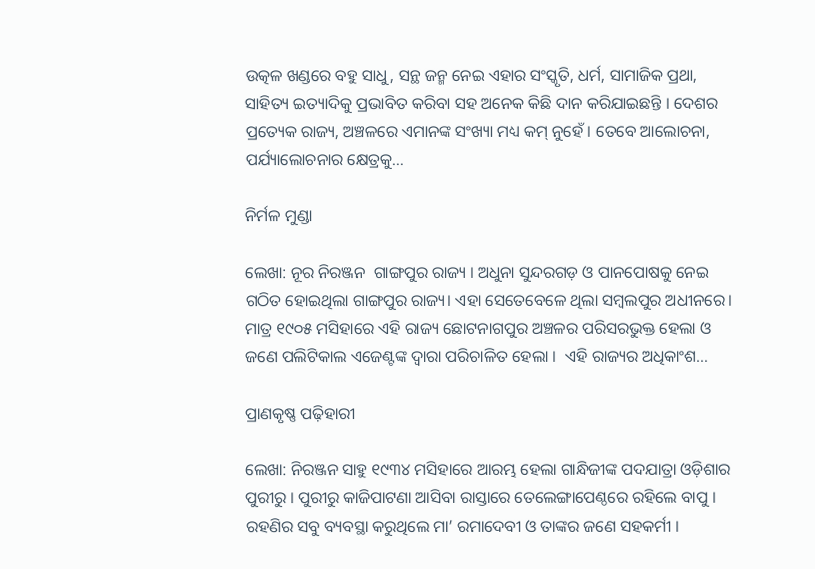ଉତ୍କଳ ଖଣ୍ଡରେ ବହୁ ସାଧୁ, ସନ୍ଥ ଜନ୍ମ ନେଇ ଏହାର ସଂସ୍କୃତି, ଧର୍ମ, ସାମାଜିକ ପ୍ରଥା, ସାହିତ୍ୟ ଇତ୍ୟାଦିକୁ ପ୍ରଭାବିତ କରିବା ସହ ଅନେକ କିଛି ଦାନ କରିଯାଇଛନ୍ତି । ଦେଶର ପ୍ରତ୍ୟେକ ରାଜ୍ୟ, ଅଞ୍ଚଳରେ ଏମାନଙ୍କ ସଂଖ୍ୟା ମଧ୍ୟ କମ୍ ନୁହେଁ । ତେବେ ଆଲୋଚନା, ପର୍ଯ୍ୟାଲୋଚନାର କ୍ଷେତ୍ରକୁ…

ନିର୍ମଳ ମୁଣ୍ଡା

ଲେଖା: ନୂର ନିରଞ୍ଜନ  ଗାଙ୍ଗପୁର ରାଜ୍ୟ । ଅଧୁନା ସୁନ୍ଦରଗଡ଼ ଓ ପାନପୋଷକୁ ନେଇ ଗଠିତ ହୋଇଥିଲା ଗାଙ୍ଗପୁର ରାଜ୍ୟ। ଏହା ସେତେବେଳେ ଥିଲା ସମ୍ବଲପୁର ଅଧୀନରେ। ମାତ୍ର ୧୯୦୫ ମସିହାରେ ଏହି ରାଜ୍ୟ ଛୋଟନାଗପୁର ଅଞ୍ଚଳର ପରିସରଭୁକ୍ତ ହେଲା ଓ ଜଣେ ପଲିଟିକାଲ ଏଜେଣ୍ଟଙ୍କ ଦ୍ଵାରା ପରିଚାଳିତ ହେଲା ।  ଏହି ରାଜ୍ୟର ଅଧିକାଂଶ…

ପ୍ରାଣକୃଷ୍ଣ ପଢ଼ିହାରୀ

ଲେଖା: ନିରଞ୍ଜନ ସାହୁ ୧୯୩୪ ମସିହାରେ ଆରମ୍ଭ ହେଲା ଗାନ୍ଧିଜୀଙ୍କ ପଦଯାତ୍ରା ଓଡ଼ିଶାର ପୁରୀରୁ । ପୁରୀରୁ କାଜିପାଟଣା ଆସିବା ରାସ୍ତାରେ ତେଲେଙ୍ଗାପେଣ୍ଠରେ ରହିଲେ ବାପୁ । ରହଣିର ସବୁ ବ୍ୟବସ୍ଥା କରୁଥିଲେ ମା’ ରମାଦେବୀ ଓ ତାଙ୍କର ଜଣେ ସହକର୍ମୀ ।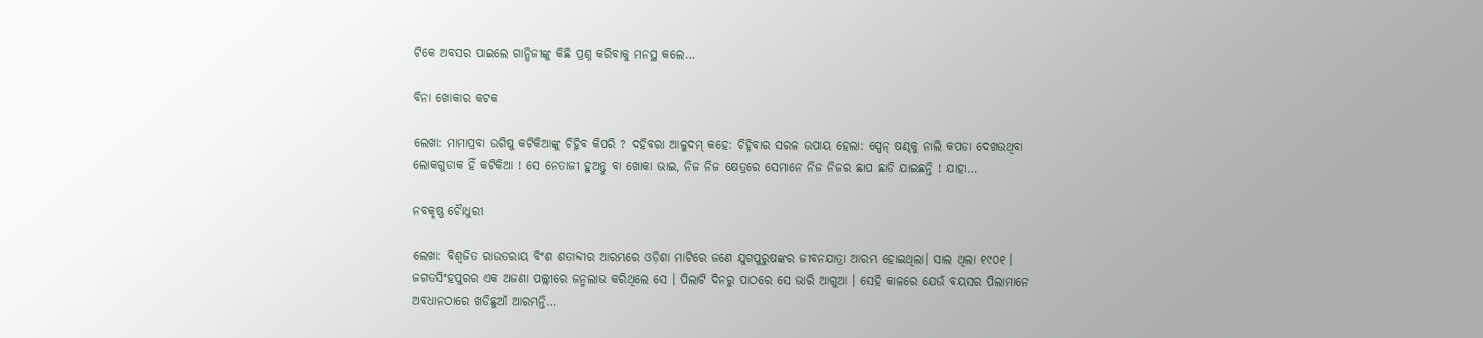ଟିକେ ଅବସର ପାଇଲେ ଗାନ୍ଧିଜୀଙ୍କୁ କିଛି ପ୍ରଶ୍ନ କରିବାକୁ ମନସ୍ଥ କଲେ…

ବିନା ଖୋକାର କଟକ

ଲେଖା: ମାମାପ୍ରବା ଉଗିଷୁ କଟିକିଆଙ୍କୁ ଚିହ୍ନିବ କିପରି ? ଦହିବରା ଆଳୁଦମ୍ କହେ: ଚିହ୍ନିବାର ସରଳ ଉପାୟ ହେଲା: ସ୍ପେନ୍ ଷଣ୍ଢକୁ ନାଲି କପଡା ଦେଖଉଥିବା ଲୋକଗୁଡାକ ହିଁ କଟିକିଆ ! ସେ ନେତାଜୀ ହୁଅନ୍ତୁ ବା ଖୋକା ଭାଇ, ନିଜ ନିଜ କ୍ଷେତ୍ରରେ ସେମାନେ ନିଜ ନିଜର ଛାପ ଛାଡି ଯାଇଛନ୍ତି ! ଯାହା…

ନବକୃଷ୍ଣ ଚୋୖଧୁରୀ

ଲେଖା: ବିଶ୍ୱଜିତ ରାଉତରାୟ ବିଂଶ ଶତାବ୍ଦୀର ଆରମ୍ଭରେ ଓଡ଼ିଶା ମାଟିରେ ଜଣେ ଯୁଗପୁରୁଷଙ୍କର ଜୀବନଯାତ୍ରା ଆରମ୍ଭ ହୋଇଥିଲା। ସାଲ ଥିଲା ୧୯୦୧ । ଜଗତସିଂହପୁରର ଏକ ଅଜଣା ପଲ୍ଲୀରେ ଜନ୍ମଲାଭ କରିଥିଲେ ସେ । ପିଲାଟି ଦିନରୁ ପାଠରେ ସେ ଭାରି ଆଗୁଆ । ସେହି କାଳରେ ଯେଉଁ ବୟସର ପିଲାମାନେ ଅବଧାନଠାରେ ଖଡିଛୁଆଁ ଆରମ୍ଭନ୍ତି…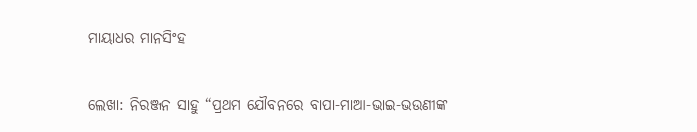ମାୟାଧର ମାନସିଂହ

ଲେଖା: ନିରଞ୍ଜନ ସାହୁ “ପ୍ରଥମ ଯୌବନରେ ବାପା-ମାଆ-ଭାଇ-ଭଉଣୀଙ୍କ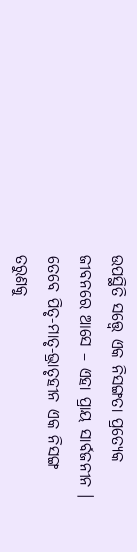ଉପସ୍ଥିତି ସତ୍ତ୍ୱେ ଏକ ନିସଙ୍ଗତା ପ୍ରତ୍ୟେକ ଜୀବନରେ ଆସେ – ଏହା ପ୍ରାୟ ସାର୍ବଜନୀନ । ତେବେ ପିତୃ-ମାତୃ-ଭ୍ରାତୃହୀନ ଏକ ନିସଙ୍ଗ ତରୁଣକୁ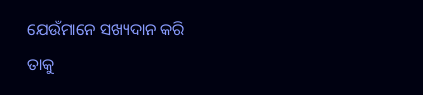ଯେଉଁମାନେ ସଖ୍ୟଦାନ କରି ତାକୁ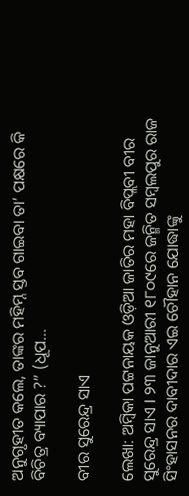ଅନୁଗୃହୀତ କଲେ, ତାଙ୍କର ମହିମ୍ନ ସ୍ତବ ଗାଇବା ତା’ ପକ୍ଷରେ କି ବିଚିତ୍ର ବ୍ୟାପାର ?” (ଧୂପ…

ବୀର ସୁରେନ୍ଦ୍ର ସାଏ

ଲେଖା: ଅମ୍ବିକା ପଟ୍ଟନାୟକ ‌ଓଡ଼ିଆ ଜାତିର ମହା ବିପ୍ଲବୀ ବୀର ସୁରେନ୍ଦ୍ର ସାଏ l ୨୩ ଜାନୁଆରୀ ୧୮୦୯ରେ ଜନ୍ମିତ ସମ୍ବଲପୁର ରାଜ ସିଂହାସନର ଦାବୀଦାର ଏଇ ଚୌହାନ ଯୋଦ୍ଧାଙ୍କୁ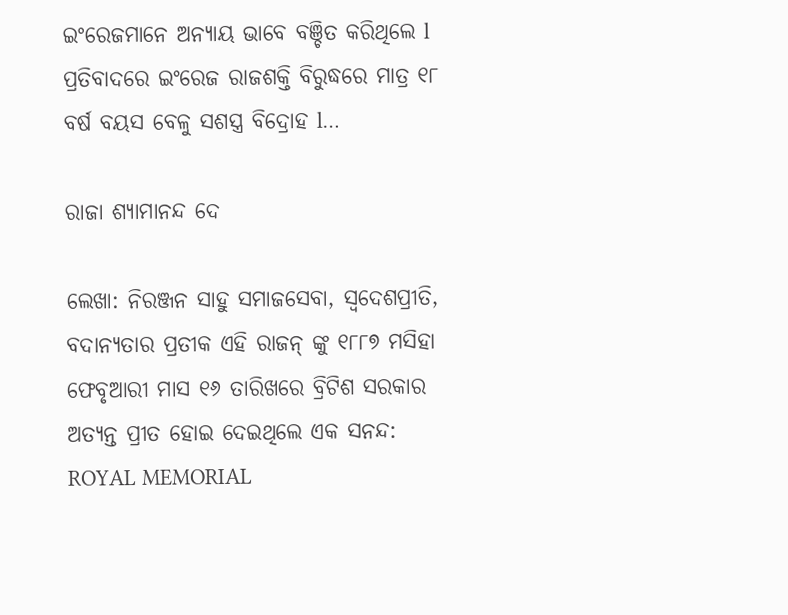ଇଂରେଜମାନେ ଅନ୍ୟାୟ ଭାବେ ବଞ୍ଚିତ କରିଥିଲେ l ପ୍ରତିବାଦରେ ଇଂରେଜ ରାଜଶକ୍ତି ବିରୁଦ୍ଧରେ ମାତ୍ର ୧୮ ବର୍ଷ ବୟସ ବେଳୁ ସଶସ୍ତ୍ର ବିଦ୍ରୋହ l…

ରାଜା ଶ୍ୟାମାନନ୍ଦ ଦେ

ଲେଖା: ନିରଞ୍ଜନ ସାହୁ ସମାଜସେବା, ସ୍ବଦେଶପ୍ରୀତି, ବଦାନ୍ୟତାର ପ୍ରତୀକ ଏହି ରାଜନ୍ ଙ୍କୁ ୧୮୮୭ ମସିହା ଫେବୃଆରୀ ମାସ ୧୬ ତାରିଖରେ ବ୍ରିଟିଶ ସରକାର ଅତ୍ୟନ୍ତ ପ୍ରୀତ ହୋଇ ଦେଇଥିଲେ ଏକ ସନନ୍ଦ: ROYAL MEMORIAL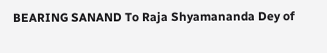BEARING SANAND To Raja Shyamananda Dey of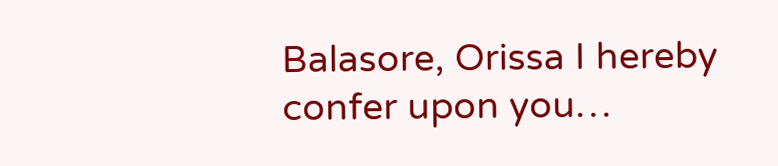Balasore, Orissa I hereby confer upon you…